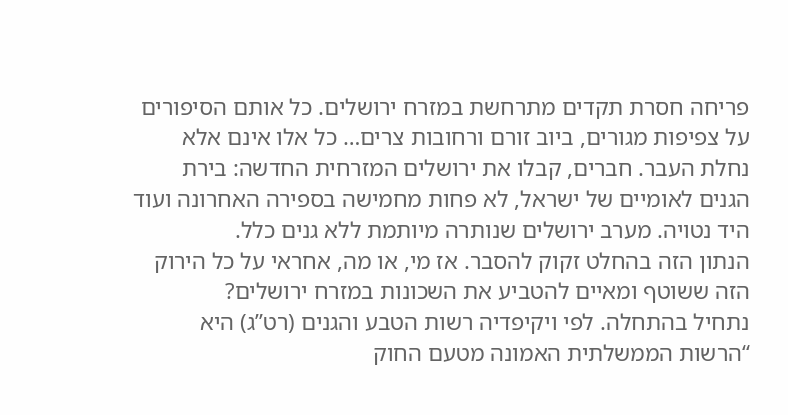פריחה חסרת תקדים מתרחשת במזרח ירושלים. כל אותם הסיפורים על צפיפות מגורים, ביוב זורם ורחובות צרים… כל אלו אינם אלא נחלת העבר. חברים, קבלו את ירושלים המזרחית החדשה: בירת הגנים לאומיים של ישראל, לא פחות מחמישה בספירה האחרונה ועוד היד נטויה. מערב ירושלים שנותרה מיותמת ללא גנים כלל.
הנתון הזה בהחלט זקוק להסבר. אז מי, או מה, אחראי על כל הירוק הזה ששוטף ומאיים להטביע את השכונות במזרח ירושלים?
נתחיל בהתחלה. לפי ויקיפדיה רשות הטבע והגנים (רט”ג) היא “הרשות הממשלתית האמונה מטעם החוק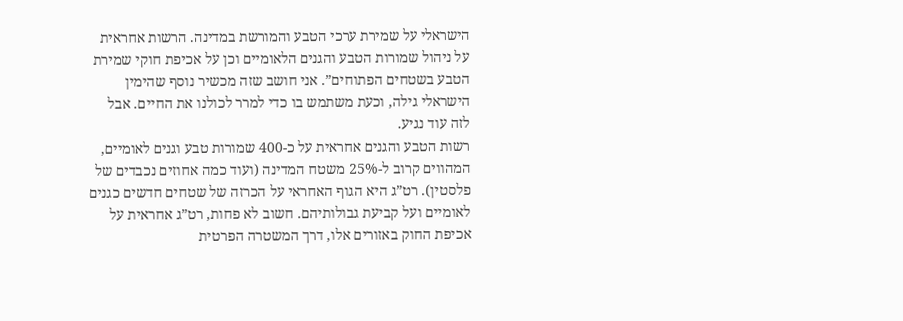הישראלי על שמירת ערכי הטבע והמורשת במדינה. הרשות אחראית על ניהול שמורות הטבע והגנים הלאומיים וכן על אכיפת חוקי שמירת הטבע בשטחים הפתוחים”. אני חושב שזה מכשיר נוסף שהימין הישראלי גילה, וכעת משתמש בו כדי למרר לכולנו את החיים. אבל לזה עוד נגיע.
רשות הטבע והגנים אחראית על כ-400 שמורות טבע וגנים לאומיים, המהווים קרוב ל-25% משטח המדינה (ועוד כמה אחוזים נכבדים של פלסטין). רט”ג היא הגוף האחראי על הכרזה של שטחים חדשים כגנים לאומיים ועל קביעת גבולותיהם. חשוב לא פחות, רט”ג אחראית על אכיפת החוק באזורים אלו, דרך המשטרה הפרטית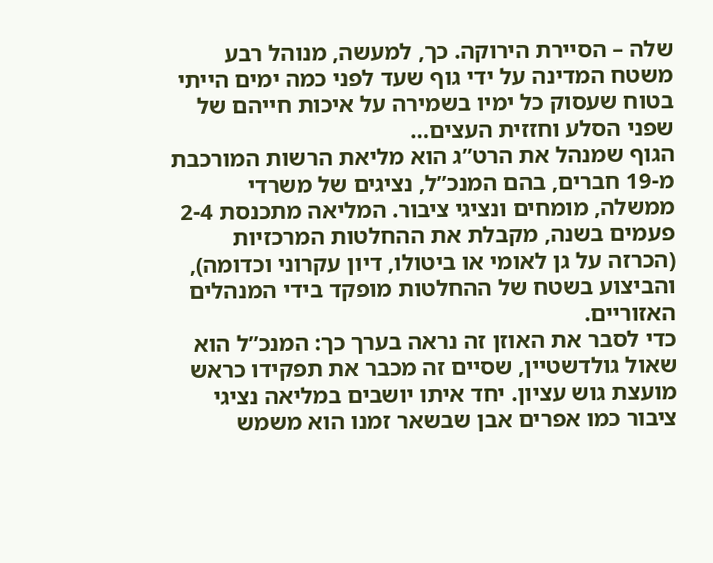שלה – הסיירת הירוקה. כך, למעשה, מנוהל רבע משטח המדינה על ידי גוף שעד לפני כמה ימים הייתי בטוח שעסוק כל ימיו בשמירה על איכות חייהם של שפני הסלע וחזזית העצים…
הגוף שמנהל את הרט”ג הוא מליאת הרשות המורכבת מ-19 חברים, בהם המנכ”ל, נציגים של משרדי ממשלה, מומחים ונציגי ציבור. המליאה מתכנסת 2-4 פעמים בשנה, מקבלת את ההחלטות המרכזיות (הכרזה על גן לאומי או ביטולו, דיון עקרוני וכדומה), והביצוע בשטח של ההחלטות מופקד בידי המנהלים האזוריים.
כדי לסבר את האוזן זה נראה בערך כך: המנכ”ל הוא שאול גולדשטיין, שסיים זה מכבר את תפקידו כראש מועצת גוש עציון. יחד איתו יושבים במליאה נציגי ציבור כמו אפרים אבן שבשאר זמנו הוא משמש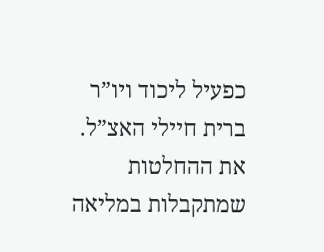כפעיל ליכוד ויו”ר ברית חיילי האצ”ל. את ההחלטות שמתקבלות במליאה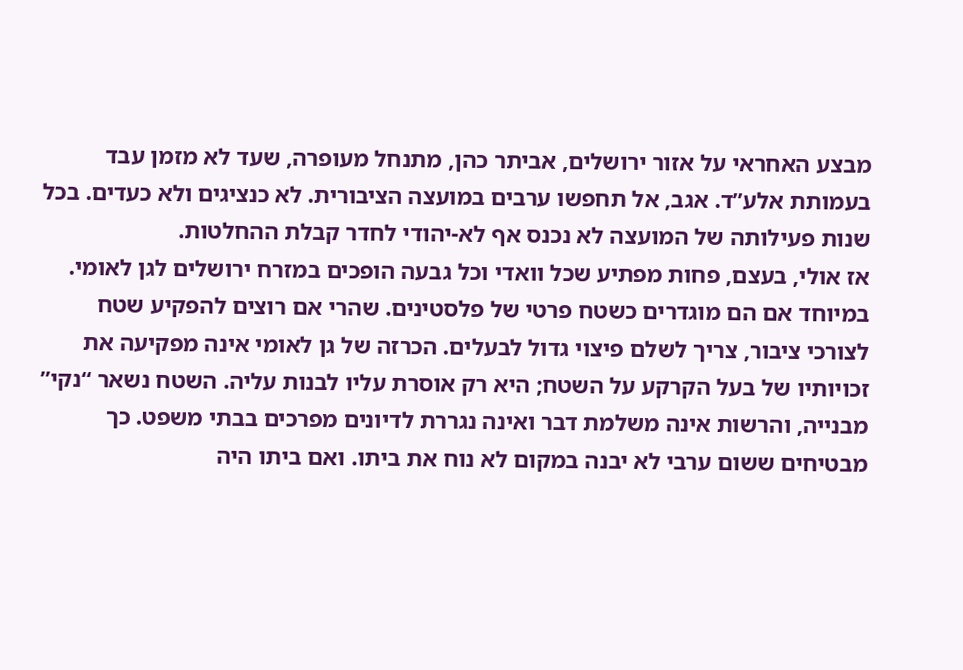מבצע האחראי על אזור ירושלים, אביתר כהן, מתנחל מעופרה, שעד לא מזמן עבד בעמותת אלע”ד. אגב, אל תחפשו ערבים במועצה הציבורית. לא כנציגים ולא כעדים. בכל שנות פעילותה של המועצה לא נכנס אף לא-יהודי לחדר קבלת ההחלטות.
אז אולי, בעצם, פחות מפתיע שכל וואדי וכל גבעה הופכים במזרח ירושלים לגן לאומי. במיוחד אם הם מוגדרים כשטח פרטי של פלסטינים. שהרי אם רוצים להפקיע שטח לצורכי ציבור, צריך לשלם פיצוי גדול לבעלים. הכרזה של גן לאומי אינה מפקיעה את זכויותיו של בעל הקרקע על השטח; היא רק אוסרת עליו לבנות עליה. השטח נשאר “נקי” מבנייה, והרשות אינה משלמת דבר ואינה נגררת לדיונים מפרכים בבתי משפט. כך מבטיחים ששום ערבי לא יבנה במקום לא נוח את ביתו. ואם ביתו היה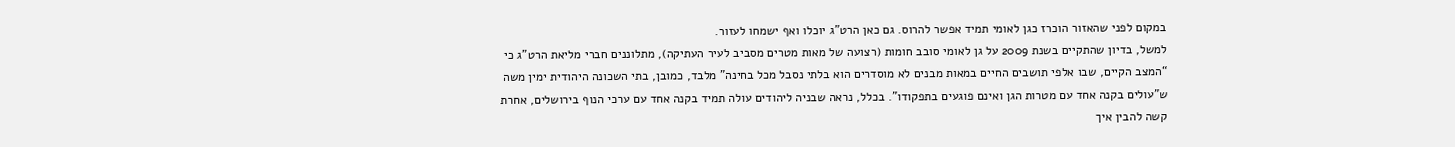במקום לפני שהאזור הוכרז כגן לאומי תמיד אפשר להרוס. גם כאן הרט”ג יוכלו ואף ישמחו לעזור.
למשל, בדיון שהתקיים בשנת 2009 על גן לאומי סובב חומות (רצועה של מאות מטרים מסביב לעיר העתיקה), מתלוננים חברי מליאת הרט”ג כי “המצב הקיים, שבו אלפי תושבים החיים במאות מבנים לא מוסדרים הוא בלתי נסבל מכל בחינה” מלבד, כמובן, בתי השכונה היהודית ימין משה ש”עולים בקנה אחד עם מטרות הגן ואינם פוגעים בתפקודו”. בכלל, נראה שבניה ליהודים עולה תמיד בקנה אחד עם ערכי הנוף בירושלים, אחרת קשה להבין איך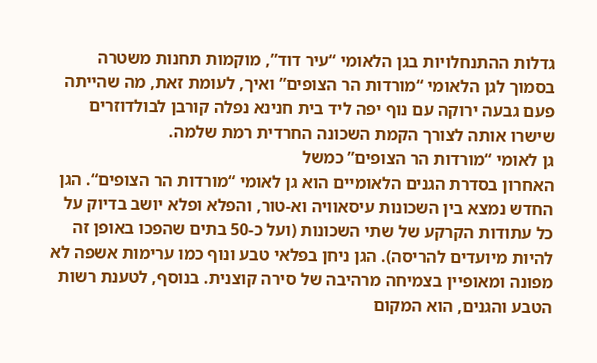גדלות ההתנחלויות בגן הלאומי “עיר דוד”, מוקמות תחנות משטרה בסמוך לגן הלאומי “מורדות הר הצופים” ואיך, לעומת זאת, מה שהייתה פעם גבעה ירוקה עם נוף יפה ליד בית חנינא נפלה קורבן לבולדוזרים שישרו אותה לצורך הקמת השכונה החרדית רמת שלמה.
גן לאומי “מורדות הר הצופים” כמשל
האחרון בסדרת הגנים הלאומיים הוא גן לאומי “מורדות הר הצופים“. הגן החדש נמצא בין השכונות עיסאוויה וא-טור, והפלא ופלא יושב בדיוק על כל עתודות הקרקע של שתי השכונות (ועל כ-50 בתים שהפכו באופן זה להיות מיועדים להריסה). הגן ניחן בפלאי טבע ונוף כמו ערימות אשפה לא מפונה ומאופיין בצמיחה מרהיבה של סירה קוצנית. בנוסף, לטענת רשות הטבע והגנים, הוא המקום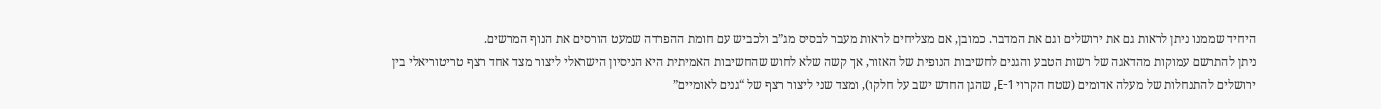היחיד שממנו ניתן לראות גם את ירושלים וגם את המדבר. כמובן, אם מצליחים לראות מעבר לבסיס מג”ב ולכביש עם חומת ההפרדה שמעט הורסים את הנוף המרשים.
ניתן להתרשם עמוקות מהדאגה של רשות הטבע והגנים לחשיבות הנופית של האזור, אך קשה שלא לחוש שהחשיבות האמיתית היא הניסיון הישראלי ליצור מצד אחד רצף טריטוריאלי בין ירושלים להתנחלות של מעלה אדומים (שטח הקרוי E-1, שהגן החדש ישב על חלקו), ומצד שני ליצור רצף של “גנים לאומיים”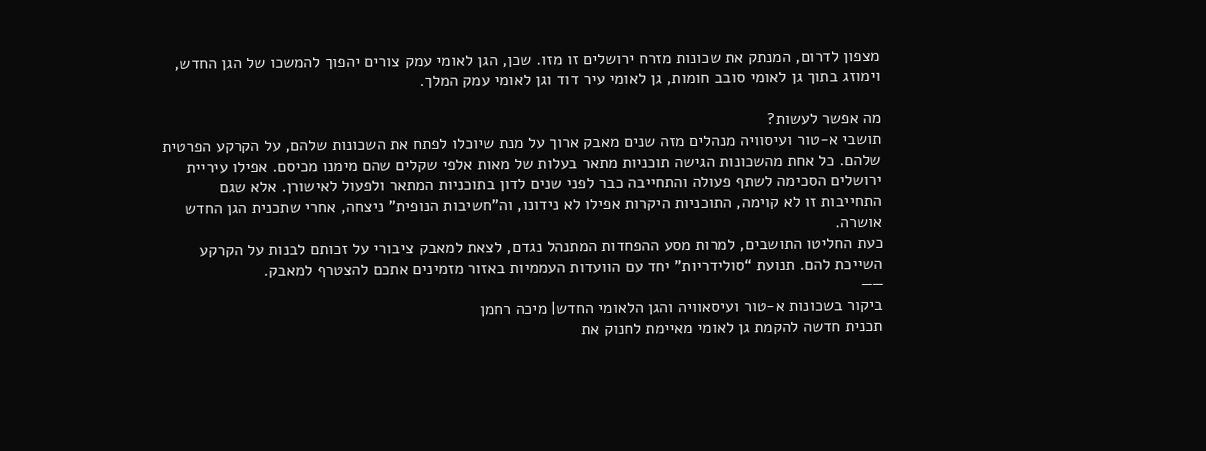מצפון לדרום, המנתק את שכונות מזרח ירושלים זו מזו. שכן, הגן לאומי עמק צורים יהפוך להמשכו של הגן החדש, וימוזג בתוך גן לאומי סובב חומות, גן לאומי עיר דוד וגן לאומי עמק המלך.

מה אפשר לעשות?
תושבי א-טור ועיסוויה מנהלים מזה שנים מאבק ארוך על מנת שיוכלו לפתח את השכונות שלהם, על הקרקע הפרטית שלהם. כל אחת מהשכונות הגישה תוכניות מתאר בעלות של מאות אלפי שקלים שהם מימנו מכיסם. אפילו עיריית ירושלים הסכימה לשתף פעולה והתחייבה כבר לפני שנים לדון בתוכניות המתאר ולפעול לאישורן. אלא שגם התחייבות זו לא קוימה, התוכניות היקרות אפילו לא נידונו, וה”חשיבות הנופית” ניצחה, אחרי שתכנית הגן החדש אושרה.
כעת החליטו התושבים, למרות מסע ההפחדות המתנהל נגדם, לצאת למאבק ציבורי על זכותם לבנות על הקרקע השייכת להם. תנועת “סולידריות” יחד עם הוועדות העממיות באזור מזמינים אתכם להצטרף למאבק.
——
ביקור בשכונות א-טור ועיסאוויה והגן הלאומי החדש| מיכה רחמן
תכנית חדשה להקמת גן לאומי מאיימת לחנוק את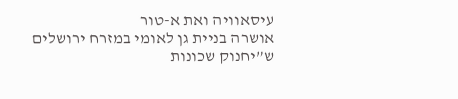עיסאוויה ואת א-טור
אושרה בניית גן לאומי במזרח ירושלים ש”יחנוק שכונות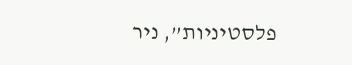פלסטיניות”, ניר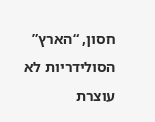חסון, “הארץ”
הסולידריות לא עוצרת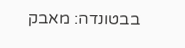בבטונדה: מאבק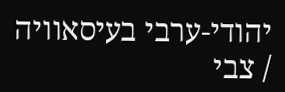יהודי-ערבי בעיסאוויה / צבי